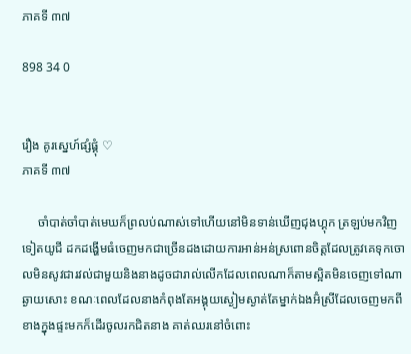ភាគទី ៣៧

898 34 0


រឿង គូរស្នេហ៍ផ្សំផ្គុំ ♡
ភាគទី ៣៧

     ចាំបាត់ចាំបាត់មេឃក៏ព្រលប់ណាស់ទៅហើយនៅមិនទាន់ឃើញជុងហ្គុក ត្រឡប់មកវិញទៀតយូជី ដកដង្ហើមធំចេញមកជាច្រើនដងដោយការអាន់អន់ស្រពោនចិត្តដែលត្រូវគេទុកចោលមិនសូវជារវល់ជាមួយនិងនាងដូចជារាល់លើកដែលពេលណាក៏តាមស្អិតមិនចេញទៅណាឆ្ងាយសោះ ខណៈពេលដែលនាងកំពុងតែអង្គុយស្ងៀមស្ងាត់តែម្នាក់ឯងអ៊ំស្រីដែលចេញមកពីខាងក្នុងផ្ទះមកក៏ដើរចូលរកជិតនាង គាត់ឈរនៅចំពោះ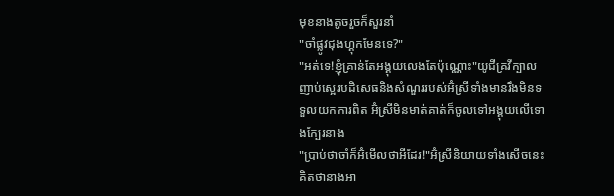មុខនាងតូចរួចក៏សួរនាំ
"ចាំផ្លូវជុងហ្គុកមែនទេ?"
"អត់ទេ!ខ្ញុំគ្រាន់តែអង្គុយលេងតែប៉ុណ្ណោះ"យូជីគ្រវីក្បាលញាប់ស្អេរបដិសេធនិងសំណួររបស់អ៊ំស្រីទាំងមានរឹងមិនទទួលយកការពិត អ៊ំស្រីមិនមាត់គាត់ក៏ចូលទៅអង្គុយលើទោងក្បែរនាង
"ប្រាប់ថាចាំក៏អ៊ំមើលថាអីដែរ!"អ៊ំស្រីនិយាយទាំងសើចនេះគិតថានាងអា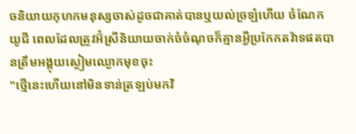ចនិយាយកុហកមនុស្សចាស់ដូចជាគាត់បានឬយល់ច្រឡំហើយ ចំណែកយូជី ពេលដែលត្រូវអ៊ំស្រីនិយាយចាក់ចំចំណុចក៏គ្មានអ្វីប្រកែកតវ៉ាទផតបានត្រឹមអង្គុយស្ងៀមឈ្ងោកមុខចុះ
"ថ្មើនេះហើយនៅមិនទាន់ត្រឡប់មកវិ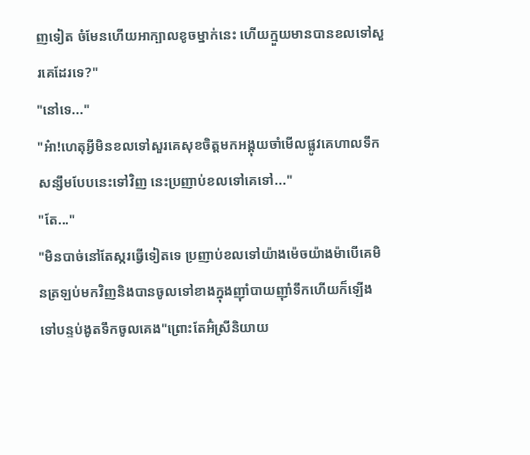ញទៀត ចំមែនហើយអាក្បាលខូចម្នាក់នេះ ហើយក្មួយមានបានខលទៅសួរគេដែរទេ?"
"នៅទេ..."
"អ៎ា!ហេតុអ្វីមិនខលទៅសួរគេសុខចិត្តមកអង្គុយចាំមើលផ្លូវគេហាលទឹកសន្សឹមបែបនេះទៅវិញ នេះប្រញាប់ខលទៅគេទៅ..."
"តែ..."
"មិនបាច់នៅតែស្ករធ្វើទៀតទេ ប្រញាប់ខលទៅយ៉ាងម៉េចយ៉ាងម៉ាបើគេមិនត្រឡប់មកវិញនិងបានចូលទៅខាងក្នុងញ៉ាំបាយញ៉ាំទឹកហើយក៏ឡើងទៅបន្ទប់ងូតទឹកចូលគេង"ព្រោះតែអ៊ំស្រីនិយាយ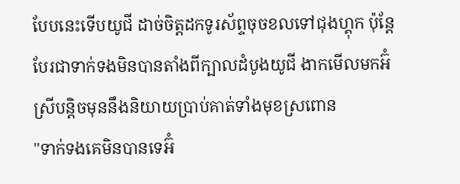បែបនេះទើបយូជី ដាច់ចិត្តដកទូរស័ព្ទចុចខលទៅជុងហ្គុក ប៉ុន្តែបែរជាទាក់ទងមិនបានតាំងពីក្បាលដំបូងយូជី ងាកមើលមកអ៊ំស្រីបន្តិចមុននឹងនិយាយប្រាប់គាត់ទាំងមុខស្រពោន
"ទាក់ទងគេមិនបានទេអ៊ំ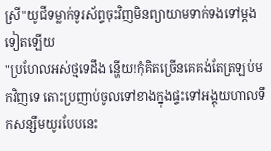ស្រី"យូជីទម្លាក់ទូរស័ព្ទចុះវិញមិនព្យាយាមទាក់ទងទៅម្តងទៀតឡើយ
"ប្រហែលអស់ថ្មទេដឹង ន្ហើយ!កុំគិតច្រើនគេគង់តែត្រឡប់មកវិញទេ តោះប្រញាប់ចូលទៅខាងក្នុងផ្ទះទៅអង្គុយហាលទឹកសន្សឹមយូរបែបនេះ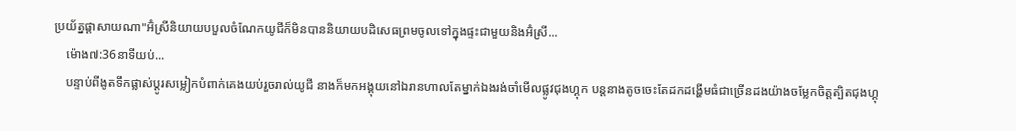ប្រយ័ត្នផ្តាសាយណា"អ៊ំស្រីនិយាយបបួលចំណែកយូជីក៏មិនបាននិយាយបដិសេធព្រមចូលទៅក្នុងផ្ទះជាមួយនិងអ៊ំស្រី...
    ម៉ោង៧:36នាទីយប់...
    បន្ទាប់ពីងូតទឹកផ្លាស់ប្ដូរសម្លៀកបំពាក់គេងយប់រួចរាល់យូជី នាងក៏មកអង្គុយនៅឯរានហាលតែម្នាក់ឯងរង់ចាំមើលផ្លូវជុងហ្គុក បន្តនាងតូចចេះតែដកដង្ហើមធំជាច្រើនដងយ៉ាងចម្លែកចិត្តត្បិតជុងហ្គុ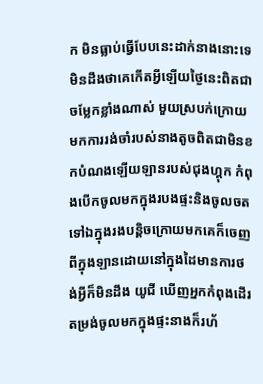ក មិនធ្លាប់ធ្វើបែបនេះដាក់នាងនោះទេមិនដឹងថាគេកើតអ្វីឡើយថ្ងៃនេះពិតជាចម្លែកខ្លាំងណាស់ មួយស្របក់ក្រោយមកការរង់ចាំរបស់នាងតូចពិតជាមិនខកបំណងឡើយឡានរបស់ជុងហ្គុក កំពុងបើកចូលមកក្នុងរបងផ្ទះនិងចូលចតទៅឯក្នុងរងបន្តិចក្រោយមកគេក៏ចេញពីក្នុងឡានដោយនៅក្នុងដៃមានការថង់អ្វីក៏មិនដឹង យូជី ឃើញអ្នកកំពុងដើរតម្រង់ចូលមកក្នុងផ្ទះនាងក៏រហ័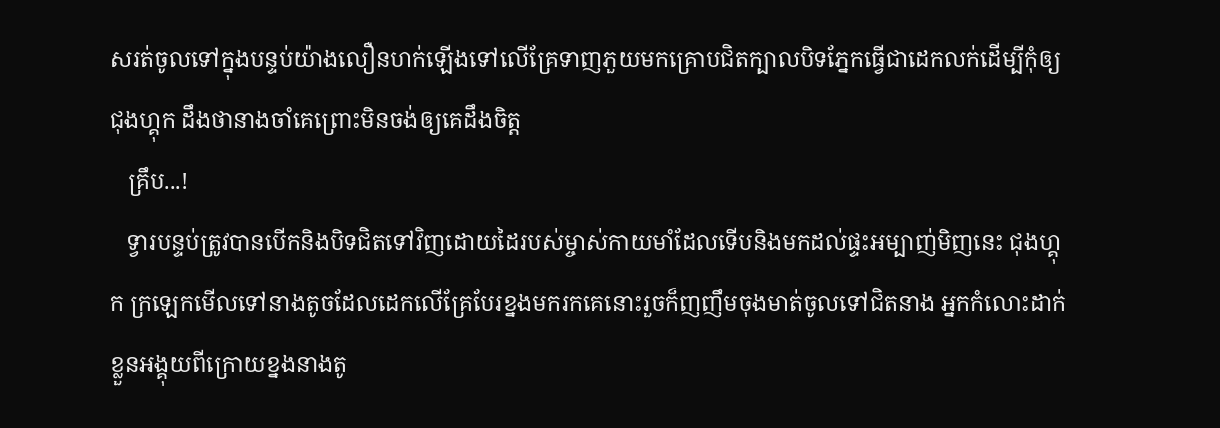សរត់ចូលទៅក្នុងបន្ទប់យ៉ាងលឿនហក់ឡើងទៅលើគ្រែទាញភួយមកគ្រោបជិតក្បាលបិទភ្នែកធ្វើជាដេកលក់ដើម្បីកុំឲ្យជុងហ្គុក ដឹងថានាងចាំគេព្រោះមិនចង់ឲ្យគេដឹងចិត្ត
   គ្រឹប...!
   ទ្វារបន្ទប់ត្រូវបានបើកនិងបិទជិតទៅវិញដោយដៃរបស់ម្ចាស់កាយមាំដែលទើបនិងមកដល់ផ្ទះអម្បាញ់មិញនេះ ជុងហ្គុក ក្រឡេកមើលទៅនាងតូចដែលដេកលើគ្រែបែរខ្នងមករកគេនោះរួចក៏ញញឹមចុងមាត់ចូលទៅជិតនាង អ្នកកំលោះដាក់ខ្លួនអង្គុយពីក្រោយខ្នងនាងតូ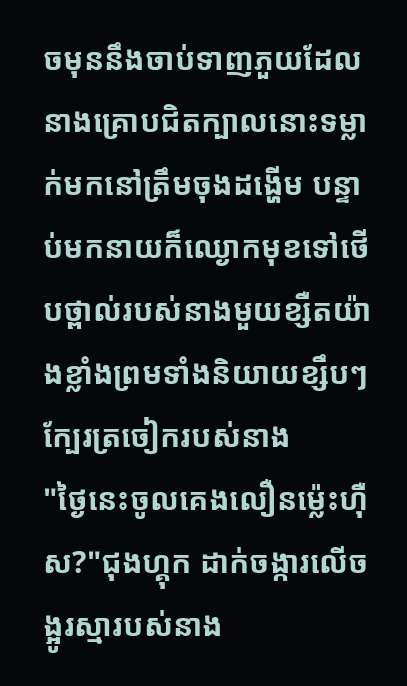ចមុននឹងចាប់ទាញភួយដែលនាងគ្រោបជិតក្បាលនោះទម្លាក់មកនៅត្រឹមចុងដង្ហើម បន្ទាប់មកនាយក៏ឈ្ងោកមុខទៅថើបថ្ពាល់របស់នាងមួយខ្សឺតយ៉ាងខ្លាំងព្រមទាំងនិយាយខ្សឹបៗក្បែរត្រចៀករបស់នាង
"ថ្ងៃនេះចូលគេងលឿនម្ល៉េះហ៊ឺស?"ជុងហ្គុក ដាក់ចង្ការលើចង្អូរស្មារបស់នាង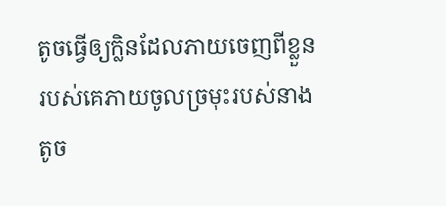តូចធ្វើឲ្យក្លិនដែលភាយចេញពីខ្លួនរបស់គេភាយចូលច្រមុះរបស់នាងតូច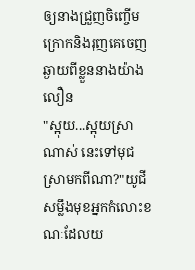ឲ្យនាងជ្រួញចិញ្ចើមក្រោកនិងរុញគេចេញឆ្ងាយពីខ្លួននាងយ៉ាងលឿន
"ស្អុយ...ស្អុយស្រាណាស់ នេះទៅមុជស្រាមកពីណា?"យូជីសម្លឹងមុខអ្នកកំលោះខណៈដែលយ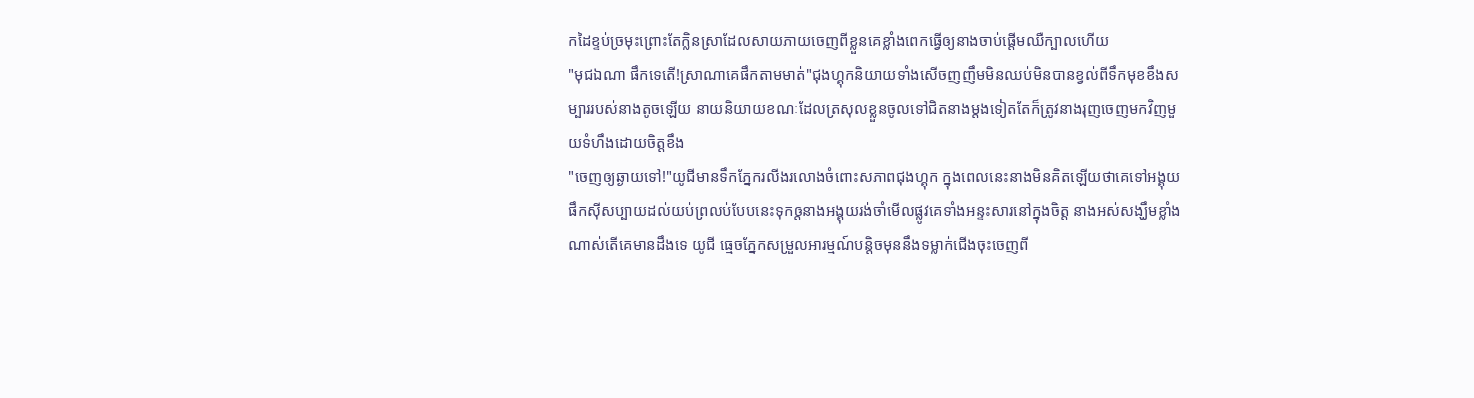កដៃខ្ទប់ច្រមុះព្រោះតែក្លិនស្រាដែលសាយភាយចេញពីខ្លួនគេខ្លាំងពេកធ្វើឲ្យនាងចាប់ផ្តើមឈឺក្បាលហើយ
"មុជឯណា ផឹកទេតើ!ស្រាណាគេផឹកតាមមាត់"ជុងហ្គុកនិយាយទាំងសើចញញឹមមិនឈប់មិនបានខ្វល់ពីទឹកមុខខឹងសម្បាររបស់នាងតូចឡើយ នាយនិយាយខណៈដែលត្រសុលខ្លួនចូលទៅជិតនាងម្តងទៀតតែក៏ត្រូវនាងរុញចេញមកវិញមួយទំហឹងដោយចិត្តខឹង
"ចេញឲ្យឆ្ងាយទៅ!"យូជីមានទឹកភ្នែករលីងរលោងចំពោះសភាពជុងហ្គុក ក្នុងពេលនេះនាងមិនគិតឡើយថាគេទៅអង្គុយផឹកស៊ីសប្បាយដល់យប់ព្រលប់បែបនេះទុកឲ្តនាងអង្គុយរង់ចាំមើលផ្លូវគេទាំងអន្ទះសារនៅក្នុងចិត្ត នាងអស់សង្ឃឹមខ្លាំងណាស់តើគេមានដឹងទេ យូជី ធ្មេចភ្នែកសម្រួលអារម្មណ៍បន្តិចមុននឹងទម្លាក់ជើងចុះចេញពី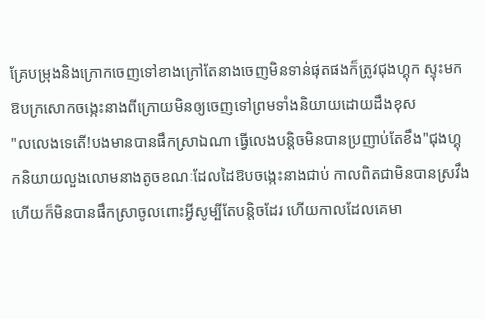គ្រែបម្រុងនិងក្រោកចេញទៅខាងក្រៅតែនាងចេញមិនទាន់ផុតផងក៏ត្រូវជុងហ្គុក ស្ទុះមកឱបក្រសោកចង្កេះនាងពីក្រោយមិនឲ្យចេញទៅព្រមទាំងនិយាយដោយដឹងខុស
"លលេងទេតើ!បងមានបានផឹកស្រាឯណា ធ្វើលេងបន្តិចមិនបានប្រញាប់តែខឹង"ជុងហ្គុកនិយាយលួងលោមនាងតូចខណៈដែលដៃឱបចង្កេះនាងជាប់ កាលពិតជាមិនបានស្រវឹងហើយក៏មិនបានផឹកស្រាចូលពោះអ្វីសូម្បីតែបន្តិចដែរ ហើយកាលដែលគេមា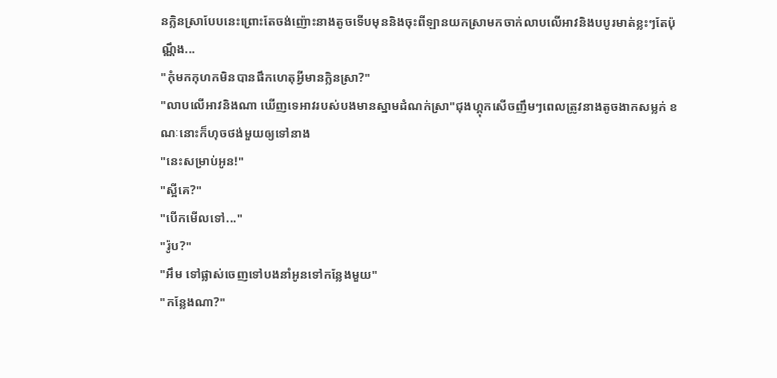នក្លិនស្រាបែបនេះព្រោះតែចង់ញ៉ោះនាងតូចទើបមុននិងចុះពីឡានយកស្រាមកចាក់លាបលើអាវនិងបបូរមាត់ខ្លះៗតែប៉ុណ្ណឹង...
"កុំមកកុហកមិនបានផឹកហេតុអ្វីមានក្លិនស្រា?"
"លាបលើអាវនិងណា ឃើញទេអាវរបស់បងមានស្នាមដំណក់ស្រា"ជុងហ្គុកសើចញឹមៗពេលត្រូវនាងតូចងាកសម្លក់ ខណៈនោះក៏ហុចថង់មួយឲ្យទៅនាង
"នេះសម្រាប់អូន!"
"ស្អីគេ?"
"បើកមើលទៅ..."
"រ៉ូប?"
"អឹម ទៅផ្លាស់ចេញទៅបងនាំអូនទៅកន្លែងមួយ"
"កន្លែងណា?"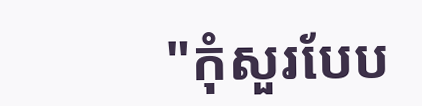"កុំសួរបែប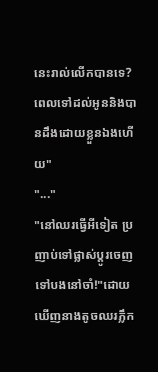នេះរាល់លើកបានទេ?ពេលទៅដល់អូននិងបានដឹងដោយខ្លួនឯងហើយ"
"..."
"នៅឈរធ្វើអីទៀត ប្រញាប់ទៅផ្លាស់ប្ដូរចេញទៅបងនៅចាំ!"ដោយឃើញនាងតូចឈរភ្លឹក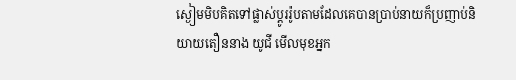ស្ងៀមមិបគិតទៅផ្លាស់ប្តូររ៉ូបតាមដែលគេបានប្រាប់នាយក៏ប្រញាប់និយាយតឿននាង យូជី មើលមុខអ្នក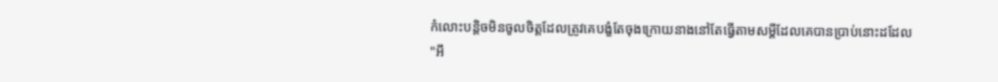កំលោះបន្តិចមិនចូលចិត្តដែលត្រូវគេបង្ខំតែចុងក្រោយនាងនៅតែធ្វើតាមសម្តីដែលគេបានប្រាប់នោះដដែល
"អឹ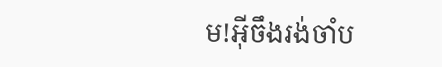ម!អ៊ីចឹងរង់ចាំប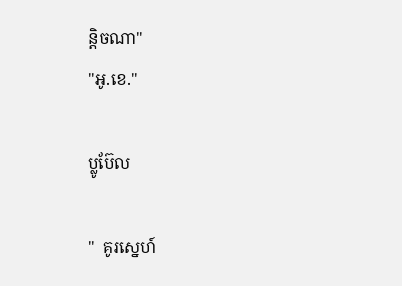ន្តិចណា"
"អូ.ខេ."

ប្លូប៊ែល

"  គូរស្នេហ៍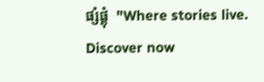ផ្សំផ្គុំ  "Where stories live. Discover now